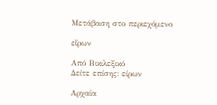Μετάβαση στο περιεχόμενο

εἴρων

Από Βικιλεξικό
Δείτε επίσης: είρων

Αρχαία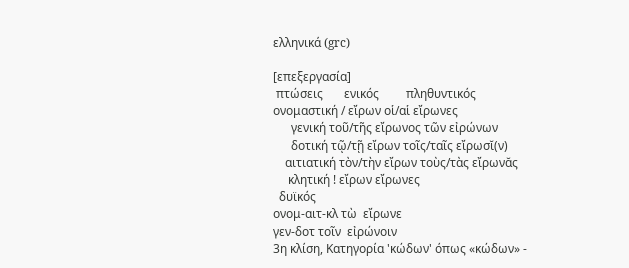ελληνικά (grc)

[επεξεργασία]
 πτώσεις       ενικός         πληθυντικός
ονομαστική / εἴρων οἱ/αἱ εἴρωνες
      γενική τοῦ/τῆς εἴρωνος τῶν εἰρώνων
      δοτική τῷ/τῇ εἴρων τοῖς/ταῖς εἴρωσῐ(ν)
    αιτιατική τὸν/τὴν εἴρων τοὺς/τὰς εἴρωνᾰς
     κλητική ! εἴρων εἴρωνες
  δυϊκός
ονομ-αιτ-κλ τὼ  εἴρωνε
γεν-δοτ τοῖν  εἰρώνοιν
3η κλίση, Κατηγορία 'κώδων' όπως «κώδων» -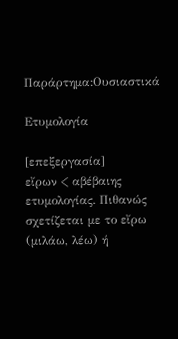Παράρτημα:Ουσιαστικά

Ετυμολογία

[επεξεργασία]
εἴρων < αβέβαιης ετυμολογίας. Πιθανώς σχετίζεται με το εἴρω (μιλάω, λέω) ή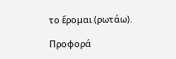το ἔρομαι (ρωτάω).

Προφορά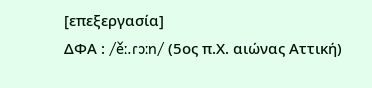[επεξεργασία]
ΔΦΑ : /ěː.ɾɔːn/ (5ος π.Χ. αιώνας Αττική)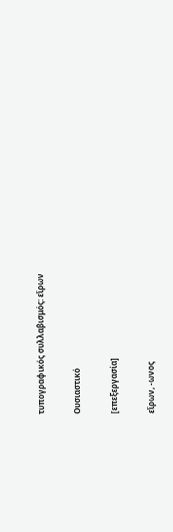τυπογραφικός συλλαβισμός: εἴρων

Ουσιαστικό

[επεξεργασία]

εἴρων, -ωνος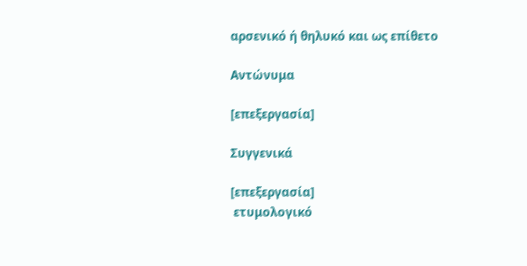αρσενικό ή θηλυκό και ως επίθετο

Αντώνυμα

[επεξεργασία]

Συγγενικά

[επεξεργασία]
 ετυμολογικό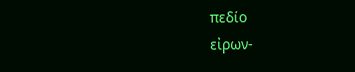πεδίο
εἰρων-